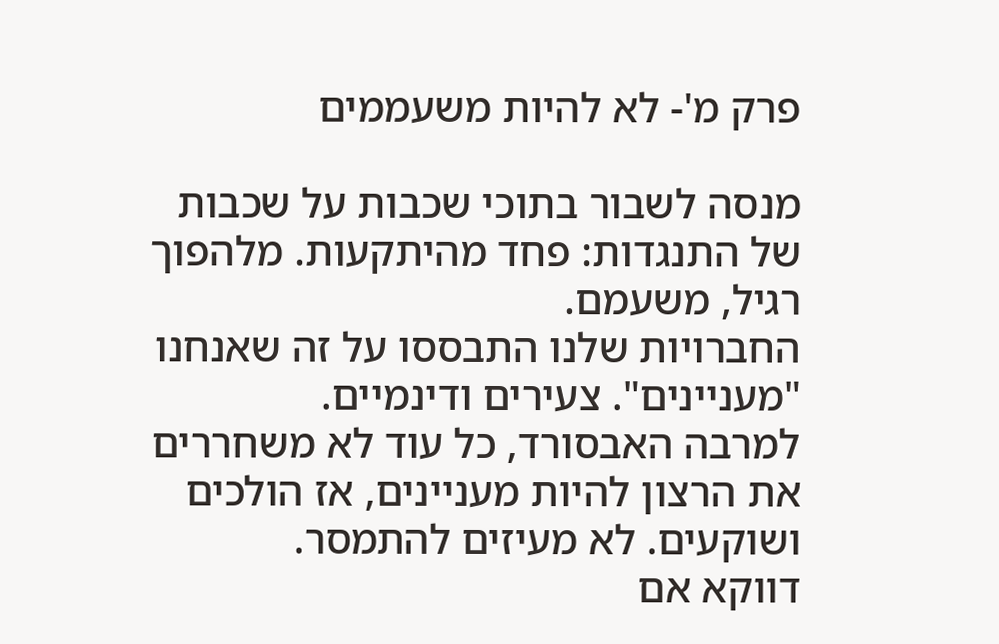פרק מ'- לא להיות משעממים

מנסה לשבור בתוכי שכבות על שכבות של התנגדות: פחד מהיתקעות. מלהפוך רגיל, משעמם.
החברויות שלנו התבססו על זה שאנחנו "מעניינים". צעירים ודינמיים.
למרבה האבסורד, כל עוד לא משחררים את הרצון להיות מעניינים, אז הולכים ושוקעים. לא מעיזים להתמסר.
דווקא אם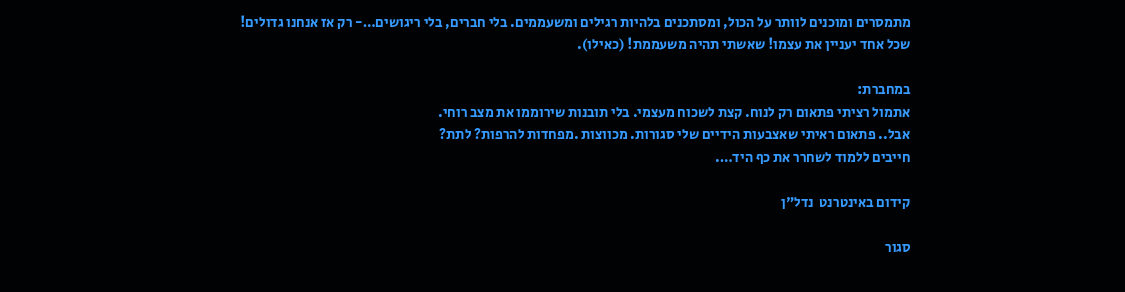מתמסרים ומוכנים לוותר על הכול, ומסתכנים בלהיות רגילים ומשעממים. בלי חברים, בלי ריגושים…- רק אז אנחנו גדולים!
שכל אחד יעניין את עצמו! שאשתי תהיה משעממת! (כאילו).

במחברת:
אתמול רציתי פתאום רק לנוח. קצת לשכוח מעצמי. בלי תובנות שירוממו את מצב רוחי.
אבל.. פתאום ראיתי שאצבעות הידיים שלי סגורות. מכווצות .מפחדות להרפות? לתת?
חייבים ללמוד לשחרר את כף היד….

קידום באינטרנט  נדל"ן

סגור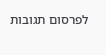לפרסום תגובות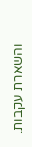והשארת עקבות.